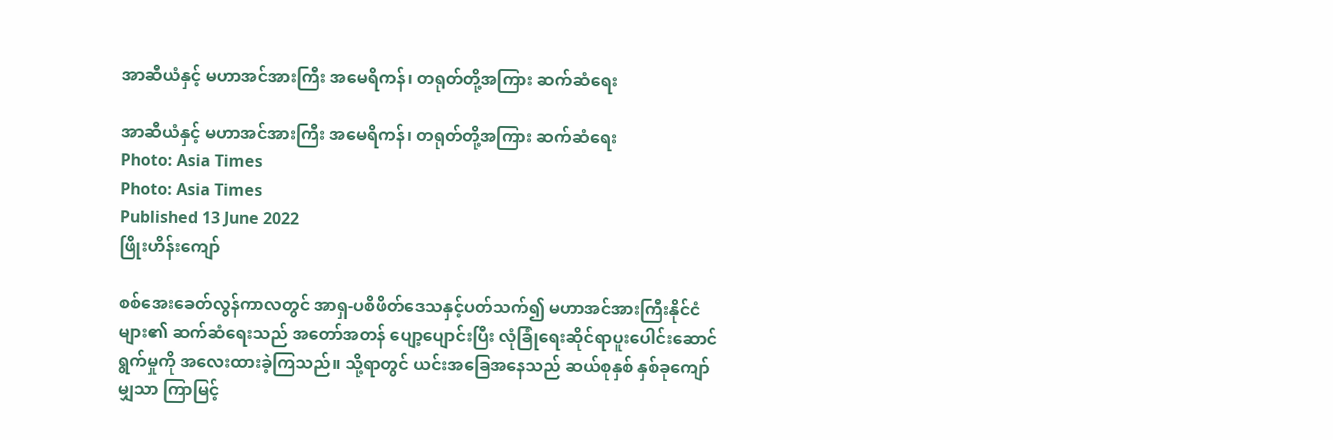အာဆီယံနှင့် မဟာအင်အားကြီး အမေရိကန်၊ တရုတ်တို့အကြား ဆက်ဆံရေး

အာဆီယံနှင့် မဟာအင်အားကြီး အမေရိကန်၊ တရုတ်တို့အကြား ဆက်ဆံရေး
Photo: Asia Times
Photo: Asia Times
Published 13 June 2022
ဖြိုးဟိန်းကျော်

စစ်အေးခေတ်လွန်ကာလတွင် အာရှ-ပစိဖိတ်ဒေသနှင့်ပတ်သက်၍ မဟာအင်အားကြီးနိုင်ငံများ၏ ဆက်ဆံရေးသည် အတော်အတန် ပျော့ပျောင်းပြီး လုံခြုံရေးဆိုင်ရာပူးပေါင်းဆောင်ရွက်မှုကို အလေးထားခဲ့ကြသည်။ သို့ရာတွင် ယင်းအခြေအနေသည် ဆယ်စုနှစ် နှစ်ခုကျော်မျှသာ ကြာမြင့်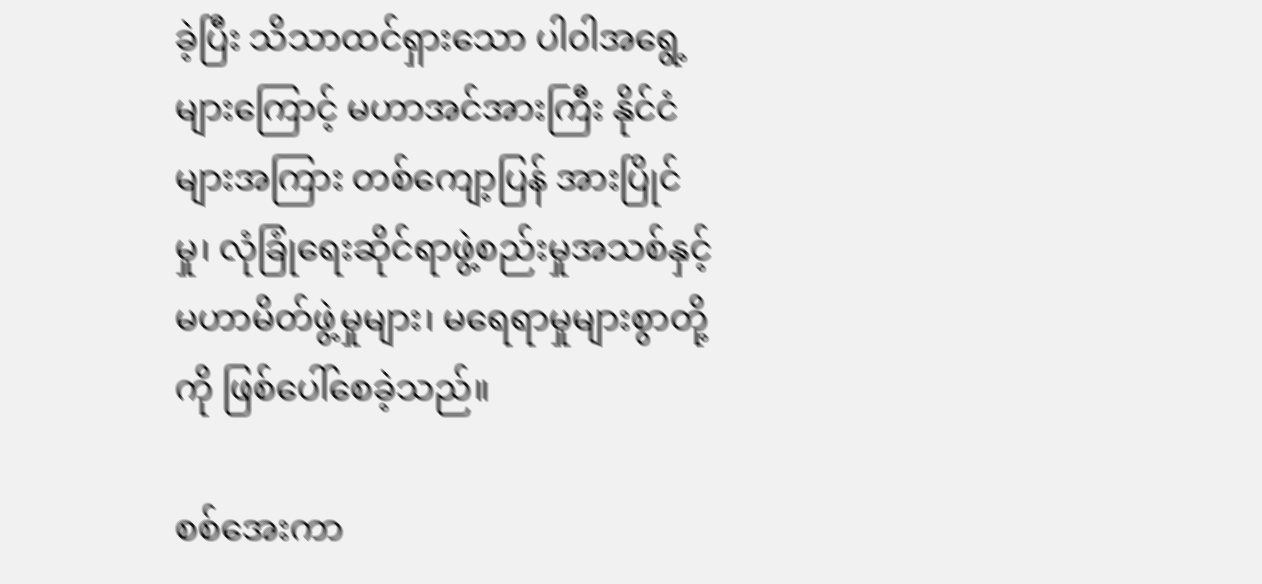ခဲ့ပြီး သိသာထင်ရှားသော ပါ၀ါအရွေ့များကြောင့် မဟာအင်အားကြီး နိုင်ငံများအကြား တစ်ကျော့ပြန် အားပြိုင်မှု၊ လုံခြုံရေးဆိုင်ရာဖွဲ့စည်းမှုအသစ်နှင့် မဟာမိတ်ဖွဲ့မှုများ၊ မရေရာမှုများစွာတို့ကို ဖြစ်ပေါ်စေခဲ့သည်။

စစ်အေးကာ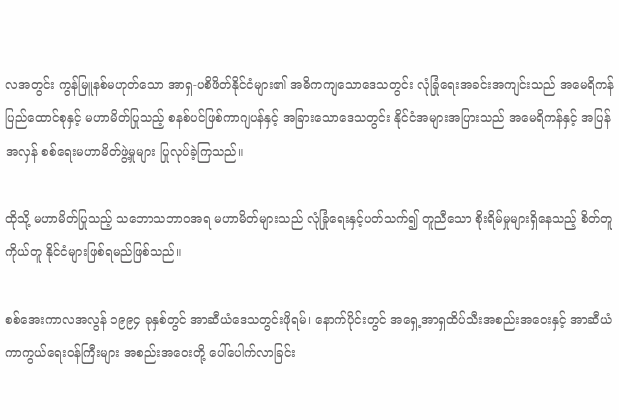လအတွင်း ကွန်မြူနစ်မဟုတ်သော အာရှ-ပစိဖိတ်နိုင်ငံများ၏ အဓိကကျသောဒေသတွင်း လုံခြုံရေးအခင်းအကျင်းသည် အမေရိကန်ပြည်ထောင်စုနှင့် မဟာမိတ်ပြုသည့် စနစ်ပင်ဖြစ်ကာဂျပန်နှင့် အခြားသောဒေသတွင်း နိုင်ငံအများအပြားသည် အမေရိကန်နှင့် အပြန်အလှန် စစ်ရေးမဟာမိတ်ဖွဲ့မှုများ ပြုလုပ်ခဲ့ကြသည်။

ထိုသို့ မဟာမိတ်ပြုသည့် သဘောသဘာဝအရ မဟာမိတ်များသည် လုံခြုံရေးနှင့်ပတ်သက်၍ တူညီသော စိုးရိမ်မှုများရှိနေသည့် စိတ်တူကိုယ်တူ နိုင်ငံများဖြစ်ရမည်ဖြစ်သည်။

စစ်အေးကာလအလွန် ၁၉၉၄ ခုနှစ်တွင် အာဆီယံဒေသတွင်းဖိုရမ်၊ နောက်ပိုင်းတွင် အရှေ့အာရှထိပ်သီးအစည်းအဝေးနှင့် အာဆီယံကာကွယ်ရေးဝန်ကြီးများ အစည်းအဝေးတို့ ပေါ်ပေါက်လာခြင်း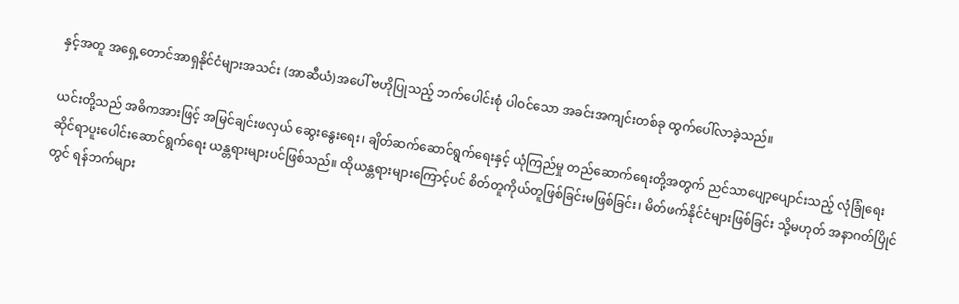နှင့်အတူ အရှေ့တောင်အာရှနိုင်ငံများအသင်း (အာဆီယံ)အပေါ် ဗဟိုပြုသည့် ဘက်ပေါင်းစုံ ပါဝင်သော အခင်းအကျင်းတစ်ခု ထွက်ပေါ်လာခဲ့သည်။

ယင်းတို့သည် အဓိကအားဖြင့် အမြင်ချင်းဖလှယ် ဆွေးနွေးရေး၊ ချိတ်ဆက်ဆောင်ရွက်ရေးနှင့် ယုံကြည်မှု တည်ဆောက်ရေးတို့အတွက် ညင်သာပျော့ပျောင်းသည့် လုံခြုံရေးဆိုင်ရာပူးပေါင်းဆောင်ရွက်ရေး ယန္တရားများပင်ဖြစ်သည်။ ထိုယန္တရားများကြောင့်ပင် စိတ်တူကိုယ်တူဖြစ်ခြင်းမဖြစ်ခြင်း၊ မိတ်ဖက်နိုင်ငံများဖြစ်ခြင်း သို့မဟုတ် အနာဂတ်ပြိုင်တွင် ရန်ဘက်များ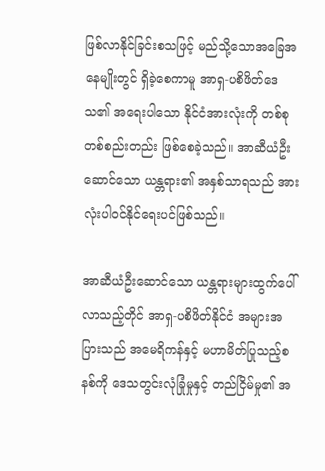ဖြစ်လာနိုင်ခြင်းစသဖြင့် မည်သို့သောအခြေအနေမျိုးတွင် ရှိခဲ့စေကာမူ အာရှ-ပစိဖိတ်ဒေသ၏ အရေးပါသော နိုင်ငံအားလုံးကို တစ်စုတစ်စည်းတည်း ဖြစ်စေခဲ့သည်။ အာဆီယံဦးဆောင်သော ယန္တရား၏ အနှစ်သာရသည် အားလုံးပါဝင်နိုင်ရေးပင်ဖြစ်သည်။

အာဆီယံဦးဆောင်သော ယန္တရားများထွက်ပေါ်လာသည့်တိုင် အာရှ-ပစိဖိတ်နိုင်ငံ အများအပြားသည် အမေရိကန်နှင့် မဟာမိတ်ပြုသည့်စနစ်ကို ဒေသတွင်းလုံခြုံမှုနှင့် တည်ငြိမ်မှု၏ အ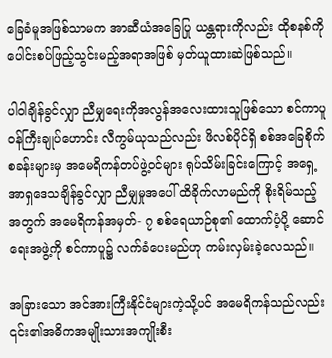ခြေခံမူအဖြစ်သာမက အာဆီယံအခြေပြု ယန္တရားကိုလည်း ထိုစနစ်ကို ပေါင်းစပ်ဖြည့်သွင်းမည့်အရာအဖြစ် မှတ်ယူထားဆဲဖြစ်သည်။

ပါ၀ါချိန်ခွင်လျှာ ညီမျှရေးကိုအလွန်အလေးထားသူဖြစ်သော စင်ကာပူဝန်ကြီးချုပ်ဟောင်း လီကွမ်ယုသည်လည်း ဖိလစ်ပိုင်ရှိ စစ်အခြေစိုက်စခန်းများမှ အမေရိကန်တပ်ဖွဲ့ဝင်များ ရုပ်သိမ်းခြင်းကြောင့် အရှေ့အာရှဒေသချိန်ခွင်လျှာ ညီမျှမှုအပေါ် ထိခိုက်လာမည်ကို စိုးရိမ်သည့်အတွက် အမေရိကန်အမှတ်- ၇ စစ်ရေယာဉ်စု၏ ထောက်ပံ့ပို့ ဆောင်ရေးအဖွဲ့ကို စင်ကာပူ၌ လက်ခံပေးမည်ဟု ကမ်းလှမ်းခဲ့လေသည်။

အခြားသော အင်အားကြီးနိုင်ငံများကဲ့သို့ပင် အမေရိကန်သည်လည်း ၎င်း၏အဓိကအမျိုးသားအကျိုးစီး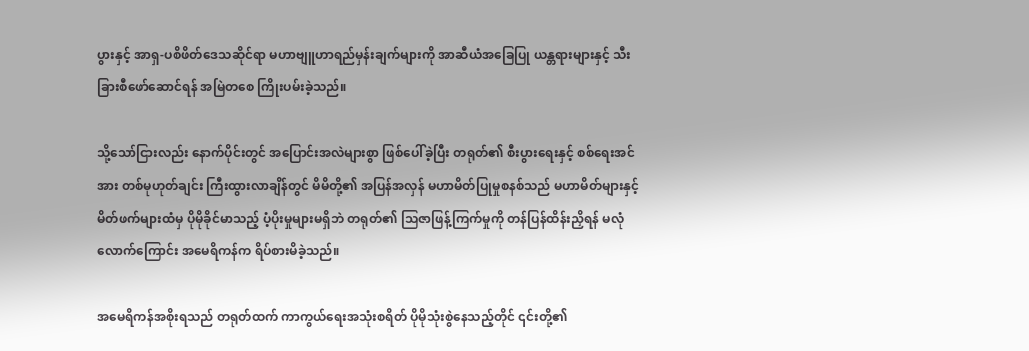ပွားနှင့် အာရှ-ပစိဖိတ်ဒေသဆိုင်ရာ မဟာဗျူဟာရည်မှန်းချက်များကို အာဆီယံအခြေပြု ယန္တရားများနှင့် သီးခြားစီဖော်ဆောင်ရန် အမြဲတစေ ကြိုးပမ်းခဲ့သည်။

သို့သော်ငြားလည်း နောက်ပိုင်းတွင် အပြောင်းအလဲများစွာ ဖြစ်ပေါ်ခဲ့ပြီး တရုတ်၏ စီးပွားရေးနှင့် စစ်ရေးအင်အား တစ်မုဟုတ်ချင်း ကြီးထွားလာချိန်တွင် မိမိတို့၏ အပြန်အလှန် မဟာမိတ်ပြုမှုစနစ်သည် မဟာမိတ်များနှင့် မိတ်ဖက်များထံမှ ပိုမိုခိုင်မာသည့် ပံ့ပိုးမှုများမရှိဘဲ တရုတ်၏ သြဇာဖြန့်ကြက်မှုကို တန်ပြန်ထိန်းညှိရန် မလုံလောက်ကြောင်း အမေရိကန်က ရိပ်စားမိခဲ့သည်။

အမေရိကန်အစိုးရသည် တရုတ်ထက် ကာကွယ်ရေးအသုံးစရိတ် ပိုမိုသုံးစွဲနေသည့်တိုင် ၎င်းတို့၏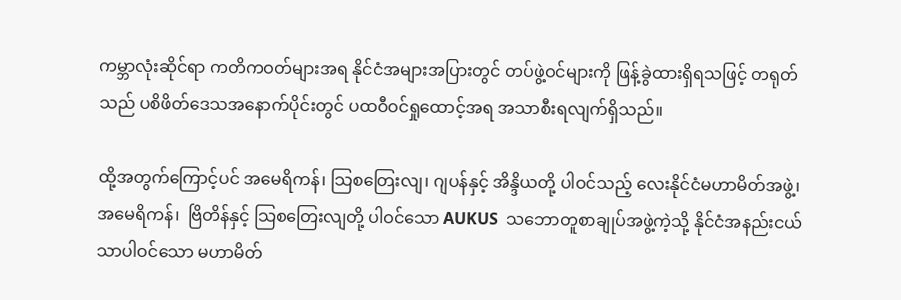ကမ္ဘာလုံးဆိုင်ရာ ကတိကဝတ်များအရ နိုင်ငံအများအပြားတွင် တပ်ဖွဲ့ဝင်များကို ဖြန့်ခွဲထားရှိရသဖြင့် တရုတ်သည် ပစိဖိတ်ဒေသအနောက်ပိုင်းတွင် ပထဝီဝင်ရှုထောင့်အရ အသာစီးရလျက်ရှိသည်။

ထို့အတွက်ကြောင့်ပင် အမေရိကန်၊ သြစတြေးလျ၊ ဂျပန်နှင့် အိန္ဒိယတို့ ပါဝင်သည့် လေးနိုင်ငံမဟာမိတ်အဖွဲ့၊ အမေရိကန်၊  ဗြိတိန်နှင့် သြစတြေးလျတို့ ပါဝင်သော AUKUS  သဘောတူစာချုပ်အဖွဲ့ကဲ့သို့ နိုင်ငံအနည်းငယ်သာပါဝင်သော မဟာမိတ်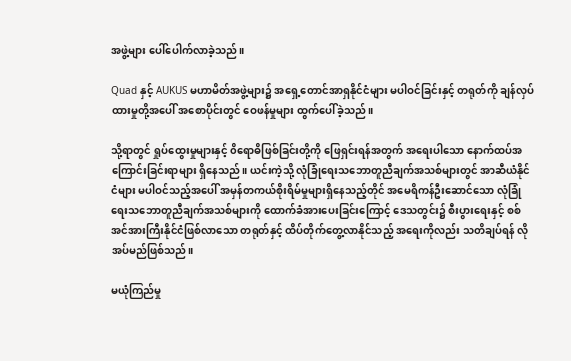အဖွဲ့များ ပေါ်ပေါက်လာခဲ့သည်။

Quad နှင့် AUKUS မဟာမိတ်အဖွဲ့များ၌ အရှေ့တောင်အာရှနိုင်ငံများ မပါဝင်ခြင်းနှင့် တရုတ်ကို ချန်လှပ်ထားမှုတို့အပေါ် အစောပိုင်းတွင် ဝေဖန်မှုများ ထွက်ပေါ်ခဲ့သည်။

သို့ရာတွင် ရှုပ်ထွေးမှုများနှင့် ၀ိရောဓိဖြစ်ခြင်းတို့ကို ဖြေရှင်းရန်အတွက် အရေးပါသော နောက်ထပ်အကြောင်းခြင်းရာများ ရှိနေသည်။ ယင်းကဲ့သို့ လုံခြုံရေးသဘောတူညီချက်အသစ်များတွင် အာဆီယံနိုင်ငံများ မပါဝင်သည့်အပေါ် အမှန်တကယ်စိုးရိမ်မှုများရှိနေသည့်တိုင် အမေရိကန်ဦးဆောင်သော လုံခြုံရေးသဘောတူညီချက်အသစ်များကို ထောက်ခံအားပေးခြင်းကြောင့် ဒေသတွင်း၌ စီးပွားရေးနှင့် စစ်အင်အားကြီးနိုင်ငံဖြစ်လာသော တရုတ်နှင့် ထိပ်တိုက်တွေ့လာနိုင်သည့် အရေးကိုလည်း သတိချပ်ရန် လိုအပ်မည်ဖြစ်သည်။

မယုံကြည်မှု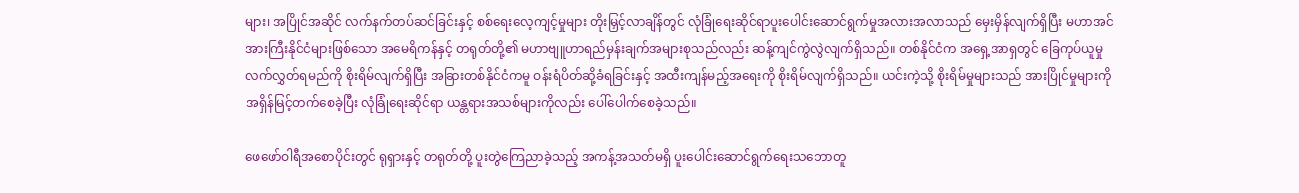များ၊ အပြိုင်အဆိုင် လက်နက်တပ်ဆင်ခြင်းနှင့် စစ်ရေးလေ့ကျင့်မှုများ တိုးမြှင့်လာချိန်တွင် လုံခြုံရေးဆိုင်ရာပူးပေါင်းဆောင်ရွက်မှုအလားအလာသည် မှေးမှိန်လျက်ရှိပြီး မဟာအင်အားကြီးနိုင်ငံများဖြစ်သော အမေရိကန်နှင့် တရုတ်တို့၏ မဟာဗျူဟာရည်မှန်းချက်အများစုသည်လည်း ဆန့်ကျင်ကွဲလွဲလျက်ရှိသည်။ တစ်နိုင်ငံက အရှေ့အာရှတွင် ခြေကုပ်ယူမှု လက်လွှတ်ရမည်ကို စိုးရိမ်လျက်ရှိပြီး အခြားတစ်နိုင်ငံကမူ ဝန်းရံပိတ်ဆို့ခံရခြင်းနှင့် အထီးကျန်မည့်အရေးကို စိုးရိမ်လျက်ရှိသည်။ ယင်းကဲ့သို့ စိုးရိမ်မှုများသည် အားပြိုင်မှုများကို အရှိန်မြင့်တက်စေခဲ့ပြီး လုံခြုံရေးဆိုင်ရာ ယန္တရားအသစ်များကိုလည်း ပေါ်ပေါက်စေခဲ့သည်။

ဖေဖော်ဝါရီအစောပိုင်းတွင် ရုရှားနှင့် တရုတ်တို့ ပူးတွဲကြေညာခဲ့သည့် အကန့်အသတ်မရှိ ပူးပေါင်းဆောင်ရွက်ရေးသဘောတူ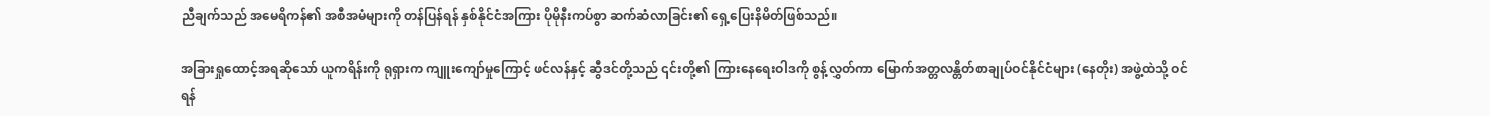ညီချက်သည် အမေရိကန်၏ အစီအမံများကို တန်ပြန်ရန် နှစ်နိုင်ငံအကြား ပိုမိုနီးကပ်စွာ ဆက်ဆံလာခြင်း၏ ရှေ့ပြေးနိမိတ်ဖြစ်သည်။

အခြားရှုထောင့်အရဆိုသော် ယူကရိန်းကို ရုရှားက ကျူးကျော်မှုကြောင့် ဖင်လန်နှင့် ဆွီဒင်တို့သည် ၎င်းတို့၏ ကြားနေရေးဝါဒကို စွန့်လွှတ်ကာ မြောက်အတ္တလန္တိတ်စာချုပ်ဝင်နိုင်ငံများ (နေတိုး) အဖွဲ့ထဲသို့ ဝင်ရန်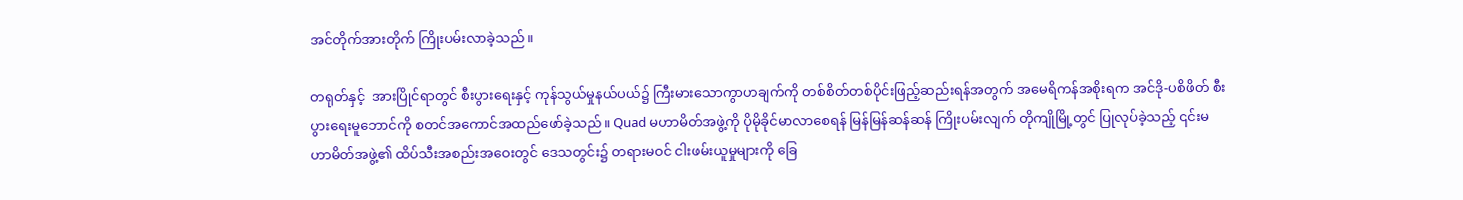အင်တိုက်အားတိုက် ကြိုးပမ်းလာခဲ့သည်။

တရုတ်နှင့်  အားပြိုင်ရာတွင် စီးပွားရေးနှင့် ကုန်သွယ်မှုနယ်ပယ်၌ ကြီးမားသောကွာဟချက်ကို တစ်စိတ်တစ်ပိုင်းဖြည့်ဆည်းရန်အတွက် အမေရိကန်အစိုးရက အင်ဒို-ပစိဖိတ် စီးပွားရေးမူဘောင်ကို စတင်အကောင်အထည်ဖော်ခဲ့သည်။ Quad မဟာမိတ်အဖွဲ့ကို ပိုမိုခိုင်မာလာစေရန် မြန်မြန်ဆန်ဆန် ကြိုးပမ်းလျက် တိုကျိုမြို့တွင် ပြုလုပ်ခဲ့သည့် ၎င်းမဟာမိတ်အဖွဲ့၏ ထိပ်သီးအစည်းအဝေးတွင် ဒေသတွင်း၌ တရားမဝင် ငါးဖမ်းယူမှုများကို ခြေ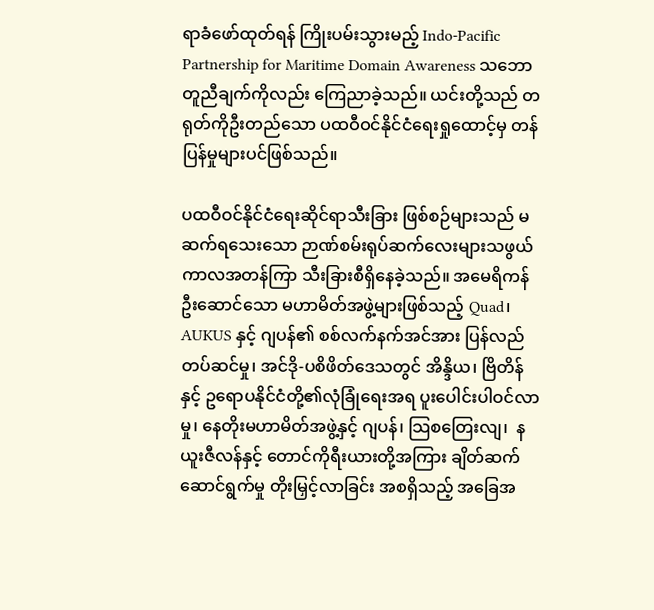ရာခံဖော်ထုတ်ရန် ကြိုးပမ်းသွားမည့် Indo-Pacific Partnership for Maritime Domain Awareness သဘောတူညီချက်ကိုလည်း ကြေညာခဲ့သည်။ ယင်းတို့သည် တရုတ်ကိုဦးတည်သော ပထဝီဝင်နိုင်ငံရေးရှုထောင့်မှ တန်ပြန်မှုများပင်ဖြစ်သည်။

ပထဝီဝင်နိုင်ငံရေးဆိုင်ရာသီးခြား ဖြစ်စဉ်များသည် မဆက်ရသေးသော ဉာဏ်စမ်းရုပ်ဆက်လေးများသဖွယ် ကာလအတန်ကြာ သီးခြားစီရှိနေခဲ့သည်။ အမေရိကန်ဦးဆောင်သော မဟာမိတ်အဖွဲ့များဖြစ်သည့် Quad၊ AUKUS နှင့် ဂျပန်၏ စစ်လက်နက်အင်အား ပြန်လည်တပ်ဆင်မှု၊ အင်ဒို-ပစိဖိတ်ဒေသတွင် အိန္ဒိယ၊ ဗြိတိန်နှင့် ဥရောပနိုင်ငံတို့၏လုံခြုံရေးအရ ပူးပေါင်းပါဝင်လာမှု၊ နေတိုးမဟာမိတ်အဖွဲ့နှင့် ဂျပန်၊ သြစတြေးလျ၊  နယူးဇီလန်နှင့် တောင်ကိုရီးယားတို့အကြား ချိတ်ဆက်ဆောင်ရွက်မှု တိုးမြှင့်လာခြင်း အစရှိသည့် အခြေအ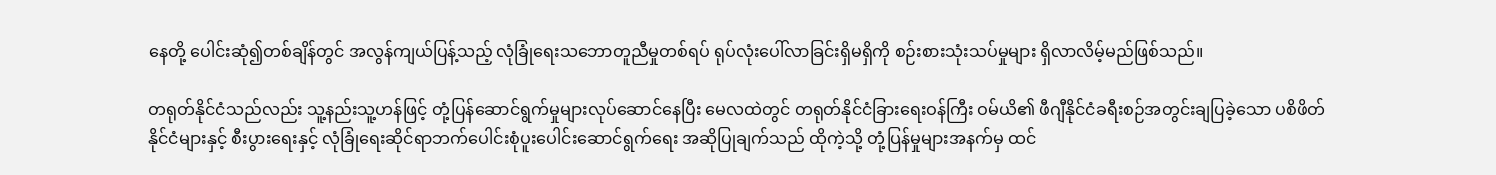နေတို့ ပေါင်းဆုံ၍တစ်ချိန်တွင် အလွန်ကျယ်ပြန့်သည့် လုံခြုံရေးသဘောတူညီမှုတစ်ရပ် ရုပ်လုံးပေါ်လာခြင်းရှိမရှိကို စဉ်းစားသုံးသပ်မှုများ ရှိလာလိမ့်မည်ဖြစ်သည်။

တရုတ်နိုင်ငံသည်လည်း သူ့နည်းသူ့ဟန်ဖြင့် တုံ့ပြန်ဆောင်ရွက်မှုများလုပ်ဆောင်နေပြီး မေလထဲတွင် တရုတ်နိုင်ငံခြားရေးဝန်ကြီး ဝမ်ယိ၏ ဖီဂျီနိုင်ငံခရီးစဉ်အတွင်းချပြခဲ့သော ပစိဖိတ်နိုင်ငံများနှင့် စီးပွားရေးနှင့် လုံခြုံရေးဆိုင်ရာဘက်ပေါင်းစုံပူးပေါင်းဆောင်ရွက်ရေး အဆိုပြုချက်သည် ထိုကဲ့သို့ တုံ့ပြန်မှုများအနက်မှ ထင်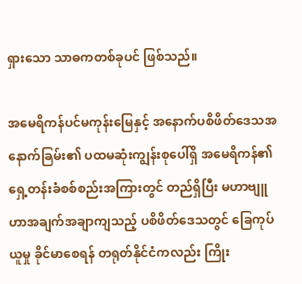ရှားသော သာဓကတစ်ခုပင် ဖြစ်သည်။

အမေရိကန်ပင်မကုန်းမြေနှင့် အနောက်ပစိဖိတ်ဒေသအနောက်ခြမ်း၏ ပထမဆုံးကျွန်းစုပေါ်ရှိ အမေရိကန်၏ ရှေ့တန်းခံစစ်စည်းအကြားတွင် တည်ရှိပြီး မဟာဗျူဟာအချက်အချာကျသည့် ပစိဖိတ်ဒေသတွင် ခြေကုပ်ယူမှု ခိုင်မာစေရန် တရုတ်နိုင်ငံကလည်း ကြိုး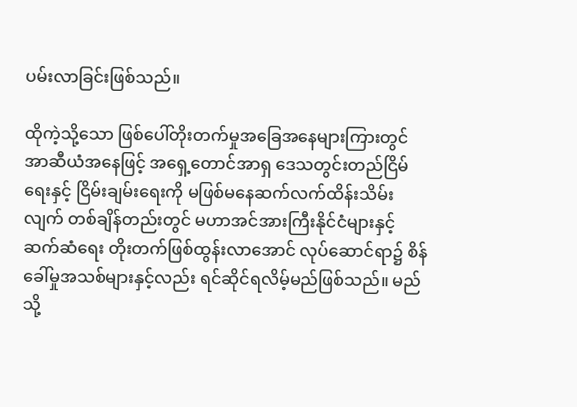ပမ်းလာခြင်းဖြစ်သည်။

ထိုကဲ့သို့သော ဖြစ်ပေါ်တိုးတက်မှုအခြေအနေများကြားတွင် အာဆီယံအနေဖြင့် အရှေ့တောင်အာရှ ဒေသတွင်းတည်ငြိမ်ရေးနှင့် ငြိမ်းချမ်းရေးကို မဖြစ်မနေဆက်လက်ထိန်းသိမ်းလျက် တစ်ချိန်တည်းတွင် မဟာအင်အားကြီးနိုင်ငံများနှင့် ဆက်ဆံရေး တိုးတက်ဖြစ်ထွန်းလာအောင် လုပ်ဆောင်ရာ၌ စိန်ခေါ်မှုအသစ်များနှင့်လည်း ရင်ဆိုင်ရလိမ့်မည်ဖြစ်သည်။ မည်သို့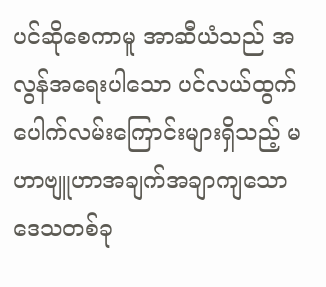ပင်ဆိုစေကာမူ အာဆီယံသည် အလွန်အရေးပါသော ပင်လယ်ထွက်ပေါက်လမ်းကြောင်းများရှိသည့် မဟာဗျူဟာအချက်အချာကျသော ဒေသတစ်ခု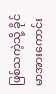ဖြစ်သကဲ့သို့ ခိုင်မာအားကောင်း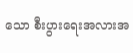သော စီးပွားရေးအလားအ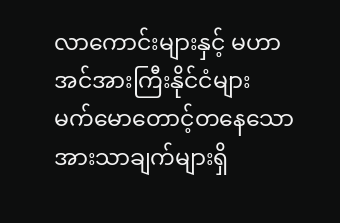လာကောင်းများနှင့် မဟာအင်အားကြီးနိုင်ငံများ မက်မောတောင့်တနေသော အားသာချက်များရှိ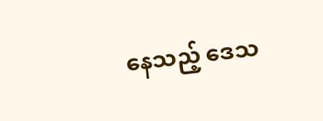နေသည့် ဒေသ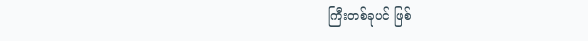ကြီးတစ်ခုပင် ဖြစ်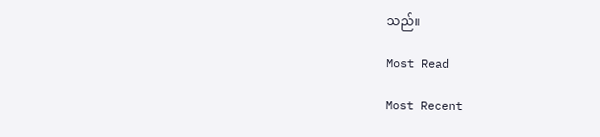သည်။

Most Read

Most Recent